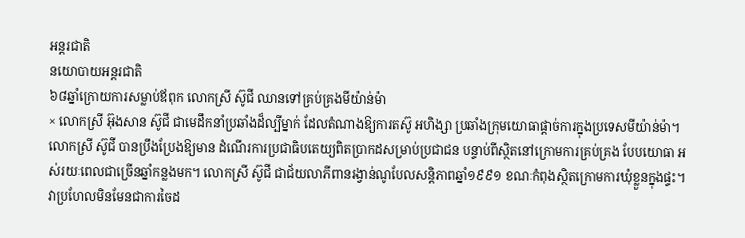អន្តរជាតិ
នយោបាយអន្តរជាតិ
៦៨ឆ្នាំក្រោយការសម្លាប់ឪពុក លោកស្រី ស៊ូជី ឈានទៅគ្រប់គ្រងមីយ៉ាន់ម៉ា
× លោកស្រី អ៊ុងសាន ស៊ូជី ជាមេដឹកនាំប្រឆាំងដ៏ល្បីម្នាក់ ដែលតំណាងឱ្យការតស៊ូ អហិង្សា ប្រឆាំងក្រុមយោធាផ្ដាច់ការក្នុងប្រទេសមីយ៉ាន់ម៉ា។ លោកស្រី ស៊ូជី បានប្រឹងប្រែងឱ្យមាន ដំណើរការប្រជាធិបតេយ្យពិតប្រាកដសម្រាប់ប្រជាជន បន្ទាប់ពីស្ថិតនៅក្រោមការគ្រប់គ្រង បែបយោធា អស់រយៈពេលជាច្រើនឆ្នាំកន្លងមក។ លោកស្រី ស៊ូជី ជាជ័យលាភីពានរង្វាន់ណូបែលសន្តិភាពឆ្នាំ១៩៩១ ខណៈកំពុងស្ថិតក្រោមការឃុំខ្លួនក្នុងផ្ទះ។
វាប្រហែលមិនមែនជាការចៃដ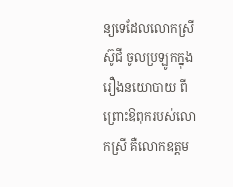ន្យទេដែលលោកស្រី ស៊ូជី ចូលប្រឡូកក្នុងរឿងនយោបាយ ពីព្រោះឱពុករបស់លោកស្រី គឺលោកឧត្តម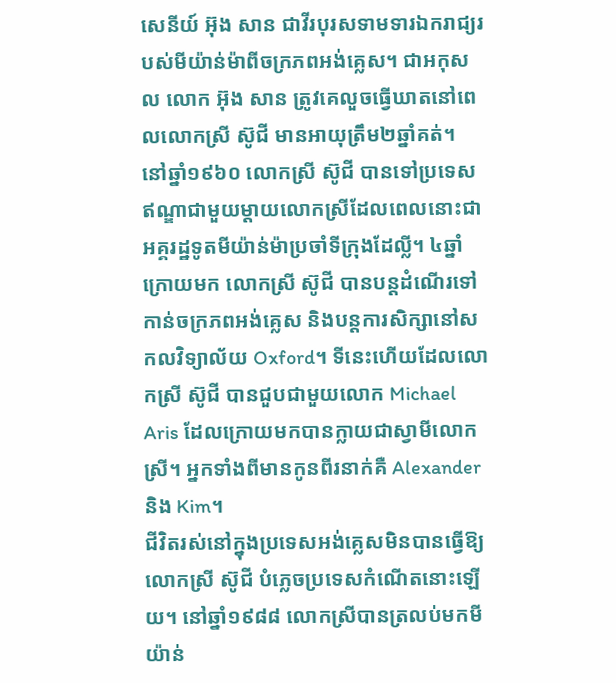សេនីយ៍ អ៊ុង សាន ជាវីរបុរសទាមទារឯករាជ្យរបស់មីយ៉ាន់ម៉ាពីចក្រភពអង់គ្លេស។ ជាអកុសល លោក អ៊ុង សាន ត្រូវគេលួចធ្វើឃាតនៅពេលលោកស្រី ស៊ូជី មានអាយុត្រឹម២ឆ្នាំគត់។
នៅឆ្នាំ១៩៦០ លោកស្រី ស៊ូជី បានទៅប្រទេសឥណ្ឌាជាមួយម្ដាយលោកស្រីដែលពេលនោះជាអគ្គរដ្ឋទូតមីយ៉ាន់ម៉ាប្រចាំទីក្រុងដែល្លី។ ៤ឆ្នាំក្រោយមក លោកស្រី ស៊ូជី បានបន្តដំណើរទៅកាន់ចក្រភពអង់គ្លេស និងបន្តការសិក្សានៅសកលវិទ្យាល័យ Oxford។ ទីនេះហើយដែលលោកស្រី ស៊ូជី បានជួបជាមួយលោក Michael Aris ដែលក្រោយមកបានក្លាយជាស្វាមីលោកស្រី។ អ្នកទាំងពីមានកូនពីរនាក់គឺ Alexanderនិង Kim។
ជីវិតរស់នៅក្នុងប្រទេសអង់គ្លេសមិនបានធ្វើឱ្យលោកស្រី ស៊ូជី បំភ្លេចប្រទេសកំណើតនោះឡើយ។ នៅឆ្នាំ១៩៨៨ លោកស្រីបានត្រលប់មកមីយ៉ាន់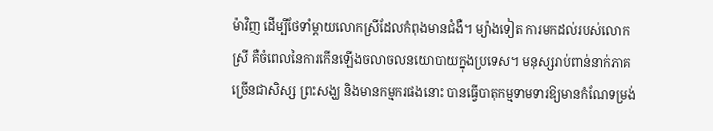ម៉ាវិញ ដើម្បីថែទាំម្ដាយលោកស្រីដែលកំពុងមានជំងឺ។ ម្យ៉ាងទៀត ការមកដល់របស់លោកស្រី គឺចំពេលនៃការកើនឡើងចលាចលនយោបាយក្នុងប្រទេស។ មនុស្សរាប់ពាន់នាក់ភាគច្រើនជាសិស្ស ព្រះសង្ឃ និងមានកម្មករផងនោះ បានធ្វើបាតុកម្មទាមទារឱ្យមានកំណែទម្រង់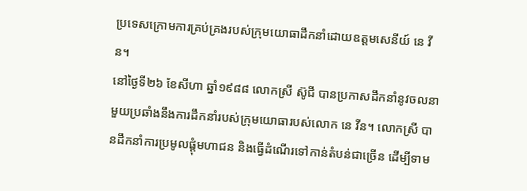ប្រទេសក្រោមការគ្រប់គ្រងរបស់ក្រុមយោធាដឹកនាំដោយឧត្តមសេនីយ៍ នេ វីន។
នៅថ្ងៃទី២៦ ខែសីហា ឆ្នាំ១៩៨៨ លោកស្រី ស៊ូជី បានប្រកាសដឹកនាំនូវចលនាមួយប្រឆាំងនឹងការដឹកនាំរបស់ក្រុមយោធារបស់លោក នេ វីន។ លោកស្រី បានដឹកនាំការប្រមូលផ្ដុំមហាជន និងធ្វើដំណើរទៅកាន់តំបន់ជាច្រើន ដើម្បីទាម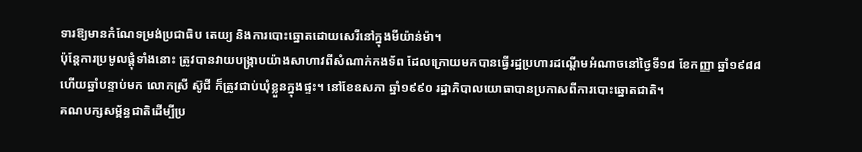ទារឱ្យមានកំណែទម្រង់ប្រជាធិប តេយ្យ និងការបោះឆ្នោតដោយសេរីនៅក្នុងមីយ៉ាន់ម៉ា។
ប៉ុន្តែការប្រមូលផ្ដុំទាំងនោះ ត្រូវបានវាយបង្ក្រាបយ៉ាងសាហាវពីសំណាក់កងទ័ព ដែលក្រោយមកបានធ្វើរដ្ឋប្រហារដណ្ដើមអំណាចនៅថ្ងៃទី១៨ ខែកញ្ញា ឆ្នាំ១៩៨៨ ហើយឆ្នាំបន្ទាប់មក លោកស្រី ស៊ូជី ក៏ត្រូវជាប់ឃុំខ្លួនក្នុងផ្ទះ។ នៅខែឧសភា ឆ្នាំ១៩៩០ រដ្ឋាភិបាលយោធាបានប្រកាសពីការបោះឆ្នោតជាតិ។
គណបក្សសម្ព័ន្ធជាតិដើម្បីប្រ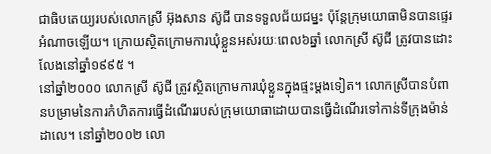ជាធិបតេយ្យរបស់លោកស្រី អ៊ុងសាន ស៊ូជី បានទទួលជ័យជម្នះ ប៉ុន្តែក្រុមយោធាមិនបានផ្ទេរអំណាចឡើយ។ ក្រោយស្ថិតក្រោមការឃុំខ្លួនអស់រយៈពេល៦ឆ្នាំ លោកស្រី ស៊ូជី ត្រូវបានដោះលែងនៅឆ្នាំ១៩៩៥ ។
នៅឆ្នាំ២០០០ លោកស្រី ស៊ូជី ត្រូវស្ថិតក្រោមការឃុំខ្លួនក្នុងផ្ទះម្ដងទៀត។ លោកស្រីបានបំពានបម្រាមនៃការកំហិតការធ្វើដំណើររបស់ក្រុមយោធាដោយបានធ្វើដំណើរទៅកាន់ទីក្រុងម៉ាន់ដាលេ។ នៅឆ្នាំ២០០២ លោ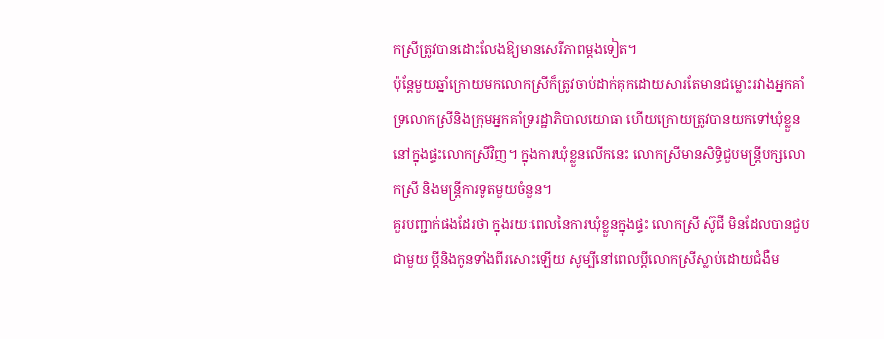កស្រីត្រូវបានដោះលែងឱ្យមានសេរីភាពម្ដងទៀត។
ប៉ុន្តែមួយឆ្នាំក្រោយមកលោកស្រីក៏ត្រូវចាប់ដាក់គុកដោយសារតែមានជម្លោះរវាងអ្នកគាំទ្រលោកស្រីនិងក្រុមអ្នកគាំទ្ររដ្ឋាភិបាលយោធា ហើយក្រោយត្រូវបានយកទៅឃុំខ្លួននៅក្នុងផ្ទះលោកស្រីវិញ។ ក្នុងការឃុំខ្លួនលើកនេះ លោកស្រីមានសិទ្ធិជួបមន្ត្រីបក្សលោកស្រី និងមន្ត្រីការទូតមួយចំនួន។
គួរបញ្ជាក់ផងដែរថា ក្នុងរយៈពេលនៃការឃុំខ្លួនក្នុងផ្ទះ លោកស្រី ស៊ូជី មិនដែលបានជួបជាមួយ ប្ដីនិងកូនទាំងពីរសោះឡើយ សូម្បីនៅពេលប្ដីលោកស្រីស្លាប់ដោយជំងឺម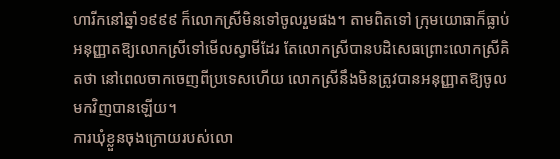ហារីកនៅឆ្នាំ១៩៩៩ ក៏លោកស្រីមិនទៅចូលរួមផង។ តាមពិតទៅ ក្រុមយោធាក៏ធ្លាប់អនុញ្ញាតឱ្យលោកស្រីទៅមើលស្វាមីដែរ តែលោកស្រីបានបដិសេធព្រោះលោកស្រីគិតថា នៅពេលចាកចេញពីប្រទេសហើយ លោកស្រីនឹងមិនត្រូវបានអនុញ្ញាតឱ្យចូលមកវិញបានឡើយ។
ការឃុំខ្លួនចុងក្រោយរបស់លោ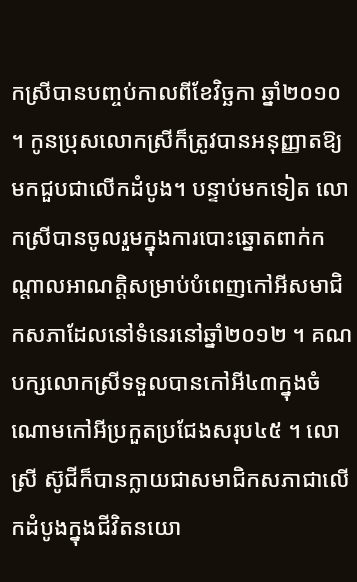កស្រីបានបញ្ចប់កាលពីខែវិច្ឆកា ឆ្នាំ២០១០ ។ កូនប្រុសលោកស្រីក៏ត្រូវបានអនុញ្ញាតឱ្យមកជួបជាលើកដំបូង។ បន្ទាប់មកទៀត លោកស្រីបានចូលរួមក្នុងការបោះឆ្នោតពាក់កណ្ដាលអាណត្តិសម្រាប់បំពេញកៅអីសមាជិកសភាដែលនៅទំនេរនៅឆ្នាំ២០១២ ។ គណបក្សលោកស្រីទទួលបានកៅអី៤៣ក្នុងចំណោមកៅអីប្រកួតប្រជែងសរុប៤៥ ។ លោស្រី ស៊ូជីក៏បានក្លាយជាសមាជិកសភាជាលើកដំបូងក្នុងជីវិតនយោ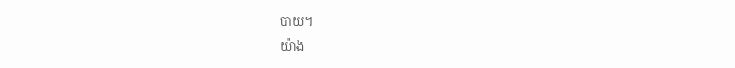បាយ។
យ៉ាង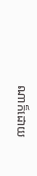ណាក៏ដោយ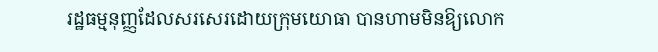រដ្ឋធម្មនុញ្ញដែលសរសេរដោយក្រុមយោធា បានហាមមិនឱ្យលោក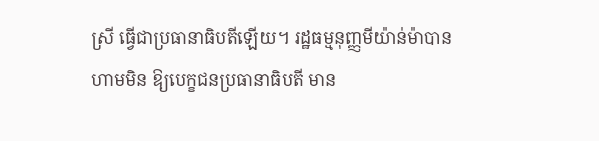ស្រី ធ្វើជាប្រធានាធិបតីឡើយ។ រដ្ឋធម្មនុញ្ញមីយ៉ាន់ម៉ាបានហាមមិន ឱ្យបេក្ខជនប្រធានាធិបតី មាន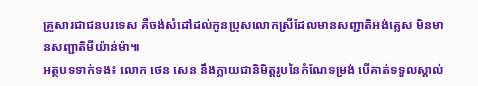គ្រួសារជាជនបរទេស គឺចង់សំដៅដល់កូនប្រុសលោកស្រីដែលមានសញ្ជាតិអង់គ្លេស មិនមានសញ្ជាតិមីយ៉ាន់ម៉ា៕
អត្ថបទទាក់ទង៖ លោក ថេន សេន នឹងក្លាយជានិមិត្តរូបនៃកំណែទម្រង់ បើគាត់ទទួលស្គាល់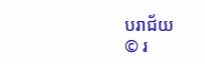បរាជ័យ
© រ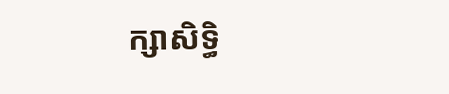ក្សាសិទ្ធិ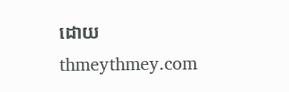ដោយ thmeythmey.com